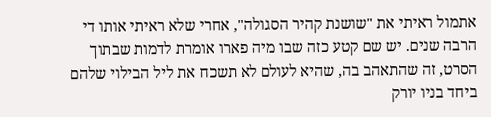אתמול ראיתי את "שושנת קהיר הסגולה", אחרי שלא ראיתי אותו די הרבה שנים. יש שם קטע כזה שבו מיה פארו אומרת לדמות שבתוך הסרט, זה שהתאהב בה, שהיא לעולם לא תשכח את ליל הבילוי שלהם ביחד בניו יורק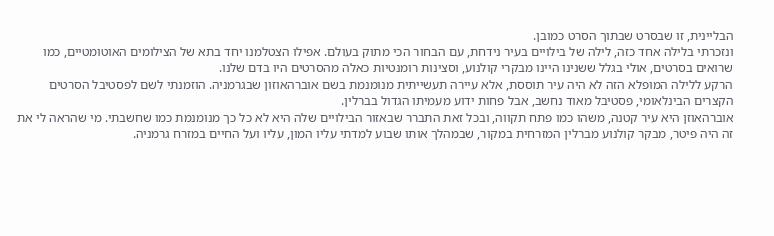הבליינית, זו שבסרט שבתוך הסרט כמובן.
ונזכרתי בלילה אחד כזה, לילה של בילויים בעיר נידחת, עם הבחור הכי מתוק בעולם. אפילו הצטלמנו יחד בתא של הצילומים האוטומטיים, כמו שרואים בסרטים, אולי בגלל ששנינו היינו מבקרי קולנוע, וסצינות רומנטיות כאלה מהסרטים היו בדם שלנו.
הרקע ללילה המופלא הזה לא היה עיר תוססת, אלא עיירה תעשייתית מנומנמת בשם אוברהאוזון שבגרמניה. הוזמנתי לשם לפסטיבל הסרטים הקצרים הבינלאומי, פסטיבל מאוד נחשב, אבל פחות ידוע מעמיתו הגדול בברלין.
אוברהאוזן היא עיר קטנה, משהו כמו פתח תקווה, ובכל זאת התברר שבאזור הבילויים שלה היא לא כל כך מנומנמת כמו שחשבתי. מי שהראה לי את זה היה פיטר, מבקר קולנוע מברלין המזרחית במקור, שבמהלך אותו שבוע למדתי עליו המון, עליו ועל החיים במזרח גרמניה.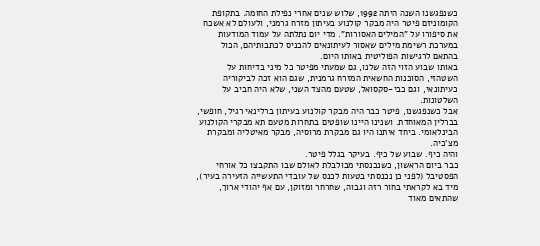כשנפגשנו השנה היתה 1992, שלוש שנים אחרי נפילת החומה. בתקופת הקומוניזם פיטר היה מבקר קולנוע בעיתון מזרח גרמני, ולעולם לא אשכח את סיפורו על "המילים האסורות". מדי יום נתלתה על עמוד המודעות במערכת רשימת מילים שאסור לעיתונאים להכניס לכתבותיהם, הכול בהתאם לרגישות הפוליטית באותו היום.
באותו שבוע הזוי הזה שלנו, גם שמעתי מפיטר כל מיני בדיחות על השטהזי, הסוכנות החשאית המזרח גרמנית, שגם הוא זכה לביקוריה כעיתונאי, וגם כבי-סקסואל, שטעם מהצד השני, שלא היה חביב על השלטונות.
אבל כשנפגשנו, פיטר כבר היה מבקר קולנוע בעיתון ברלינאי רגיל, חופשי, בברלין המאוחדת. ושנינו היינו שופטים בתחרות מטעם תא מבקרי הקולנוע הבינלאומי. ביחד איתנו היו גם מבקרת מרוסיה, מבקר מאיטליה ומבקרת מצ'כיה.
והיה כיף. שבוע של כיף. בעיקר בגלל פיטר.
כבר ביום הראשון, כשנכנסתי מבולבלת לאולם שבו התקבצו כל אורחי הפסטיבל (לפני כן נכנסתי בטעות לכנס של עובדי התעשייה הזעירה בעיר), מיד בא לקראתי בחור רזה וגבוה, שחרחר ומזוקן, עם אף יהודי ארוך, שהתאים מאוד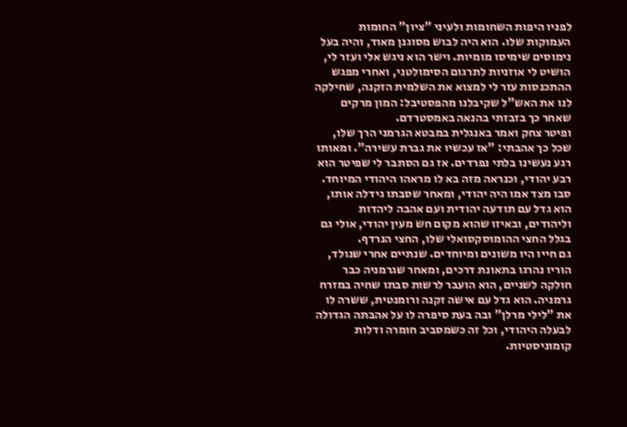לפניו היפות השחומות ולעיני "ציון" החומות העמוקות שלו. הוא היה לבוש מסוגנן מאוד, והיה בעל נימוסים שימיסו מומיות. וישר הוא ניגש אלי ועזר לי, הושיט לי אוזניות לתרגום הסימולטני, ואחרי מפגש ההתכנסות עזר לי למצוא את השלמית הזקנה, שחילקה לנו את האש"ל שקיבלנו מהפסטיבל: המון מרקים שאחר כך בזבזתי בהנאה באמסטרדם.
ופיטר צחק ואמר באנגלית במבטא הגרמני הרך שלו, שכל כך אהבתי: "אז עכשיו את גברת עשירה". ומאותו רגע נעשינו בלתי נפרדים. אז גם הסתבר לי שפיטר הוא רבע יהודי, וכנראה מזה בא לו מראהו היהודי המיוחד. סבו מצד אמו היה יהודי, ומאחר שסבתו גידלה אותו, הוא גדל עם תודעה יהודית ועם אהבה ליהדות וליהודים, ובאיזו שהוא מקום חש מעין יהודי, אולי גם בגלל החצי ההומוסקסואלי שלו, החצי הנרדף.
גם חייו היו משונים ומיוחדים. שנתיים אחרי שנולד, הוריו נהרגו בתאונת דרכים, ומאחר שגרמניה כבר חולקה לשניים, הוא הועבר לרשות סבתו שחיה במזרח גרמניה. הוא גדל עם אישה זקנה ורומנטית, ששרה לו את "לילי מרלן" ובה בעת סיפרה לו על אהבתה הגדולה לבעלה היהודי, וכל זה כשמסביב חומרה ודלות קומוניסטיות.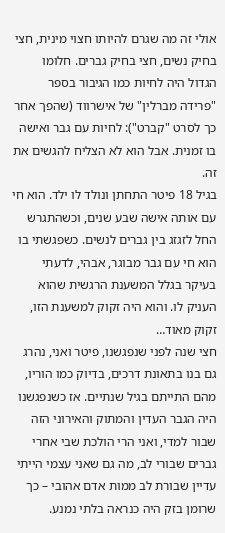אולי זה מה שגרם להיותו חצוי מינית, חצי בחיק נשים, חצי בחיק גברים. חלומו הגדול היה לחיות כמו הגיבור בספר "פרידה מברלין" של אישרווד (שהפך אחר כך לסרט "קברט"): לחיות עם גבר ואישה בו זמנית. אבל הוא לא הצליח להגשים את זה.
בגיל 18 פיטר התחתן ונולד לו ילד. הוא חי עם אותה אישה שבע שנים, וכשהתגרש החל לזגזג בין גברים לנשים. כשפגשתי בו הוא חי עם גבר מבוגר, אבהי, לדעתי בעיקר בגלל המשענת הרגשית שהוא העניק לו. והוא היה זקוק למשענת הזו, זקוק מאוד…
חצי שנה לפני שנפגשנו, פיטר ואני, נהרג גם בנו בתאונת דרכים, בדיוק כמו הוריו, מהם התייתם בגיל שנתיים. אז כשנפגשנו היה הגבר העדין והמתוק והאירוני הזה שבור למדי, ואני הרי הולכת שבי אחרי גברים שבורי לב, מה גם שאני עצמי הייתי עדיין שבורת לב ממות אדם אהובי – כך שרומן בזק היה כנראה בלתי נמנע.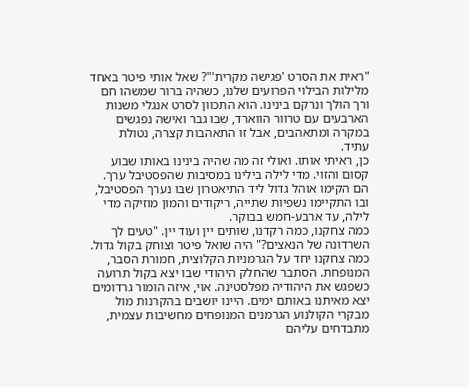"ראית את הסרט 'פגישה מקרית'"? שאל אותי פיטר באחד מלילות הבילוי הפרועים שלנו, כשהיה ברור שמשהו חם ורך הולך ונרקם בינינו. הוא התכוון לסרט אנגלי משנות הארבעים עם טרוור הווארד, שבו גבר ואישה נפגשים במקרה ומתאהבים, אבל זו התאהבות קצרה, נטולת עתיד.
כן, ראיתי אותו. ואולי זה מה שהיה בינינו באותו שבוע קסום והזוי. מדי לילה בילינו במסיבות שהפסטיבל ערך. הם הקימו אוהל גדול ליד התיאטרון שבו נערך הפסטיבל, ובו התקיימו נשפיות שתייה, ריקודים והמון מוזיקה מדי לילה, עד ארבע-חמש בבוקר.
כמה צחקנו, כמה רקדנו, שותים יין ועוד יין. "טעים לך השרדונה של הנאצים?" היה שואל פיטר וצוחק בקול גדול. כמה צחקנו יחד על הגרמניות הקלוצית, חמורת הסבר, המנופחת. הסתבר שהחלק היהודי שבו יצא בקול תרועה כשפגש את היהודיה מפלסטינה. אוי, איזה הומור גרדומים יצא מאיתנו באותם ימים. היינו יושבים בהקרנות מול מבקרי הקולנוע הגרמנים המנופחים מחשיבות עצמית, מתבדחים עליהם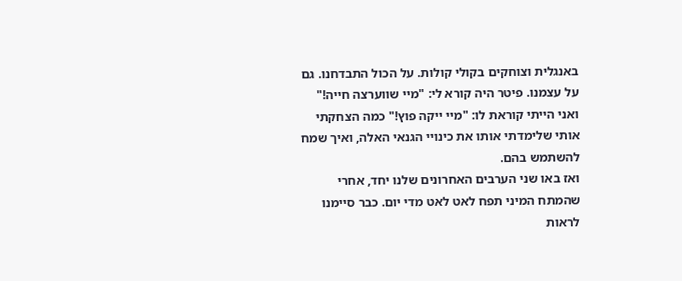באנגלית וצוחקים בקולי קולות. על הכול התבדחנו. גם על עצמנו. פיטר היה קורא לי: "מיי שווערצה חייה!" ואני הייתי קוראת לו: "מיי ייקה פוץ!" כמה הצחקתי אותי שלימדתי אותו את כינויי הגנאי האלה, ואיך שמח להשתמש בהם.
ואז באו שני הערבים האחרונים שלנו יחד, אחרי שהמתח המיני תפח לאט לאט מדי יום. כבר סיימנו לראות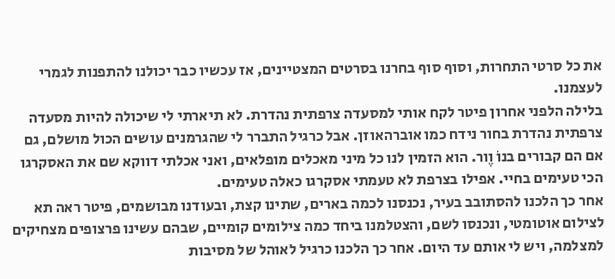את כל סרטי התחרות, וסוף סוף בחרנו בסרטים המצטיינים, אז עכשיו כבר יכולנו להתפנות לגמרי לעצמנו.
בלילה הלפני אחרון פיטר לקח אותי למסעדה צרפתית נהדרת. לא תיארתי לי שיכולה להיות מסעדה צרפתית נהדרת בחור נידח כמו אוברהאוזן. אבל כרגיל התברר לי שהגרמנים עושים הכול מושלם, גם אם הם קבורים בנוֹ וֶור. הוא הזמין לנו כל מיני מאכלים מופלאים, ואני אכלתי דווקא שם את האסקרגו הכי טעימים בחיי. אפילו בצרפת לא טעמתי אסקרגו כאלה טעימים.
אחר כך הלכנו להסתובב בעיר, נכנסנו לכמה בארים, שתינו קצת, ובעודנו מבושמים, פיטר ראה תא לצילום אוטומטי, ונכנסו לשם, והצטלמנו ביחד כמה צילומים קומיים, שבהם עשינו פרצופים מצחיקים למצלמה, ויש לי אותם עד היום. אחר כך הלכנו כרגיל לאוהל של מסיבות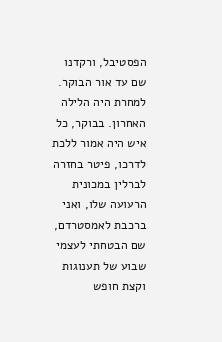הפסטיבל, ורקדנו שם עד אור הבוקר.
למחרת היה הלילה האחרון. בבוקר, כל איש היה אמור ללכת לדרכו, פיטר בחזרה לברלין במכונית הרעועה שלו, ואני ברכבת לאמסטרדם, שם הבטחתי לעצמי שבוע של תענוגות וקצת חופש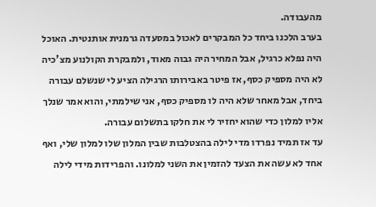מהעבודה.
בערב הלכנו ביחד כל המבקרים לאכול במסעדה גרמנית אותנטית. האוכל היה נפלא כרגיל, אבל המחיר היה גבוה מאוד, ולמבקרת הקולנוע מצ'כיה לא היה מספיק כסף, אז פיטר באבירותו הרגילה הציע לי שנשלם עבורה ביחד, אבל מאחר שלא היה לו מספיק כסף, אני שילמתי, והוא אמר שנלך אליו למלון כדי שהוא יחזיר לי את חלקו בתשלום עבורה.
עד אז תמיד נפרדו מדי לילה בהצטלבות שבין המלון שלו למלון שלי, ואף אחד לא עשה את הצעד להזמין את השני למלונו. והפרידות מידי לילה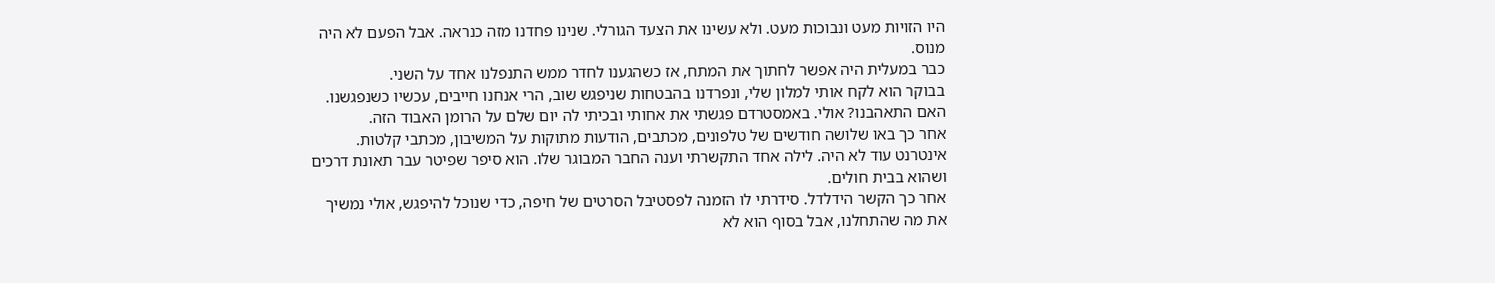היו הזויות מעט ונבוכות מעט. ולא עשינו את הצעד הגורלי. שנינו פחדנו מזה כנראה. אבל הפעם לא היה מנוס.
כבר במעלית היה אפשר לחתוך את המתח, אז כשהגענו לחדר ממש התנפלנו אחד על השני.
בבוקר הוא לקח אותי למלון שלי, ונפרדנו בהבטחות שניפגש שוב, הרי אנחנו חייבים, עכשיו כשנפגשנו. האם התאהבנו? אולי. באמסטרדם פגשתי את אחותי ובכיתי לה יום שלם על הרומן האבוד הזה.
אחר כך באו שלושה חודשים של טלפונים, מכתבים, הודעות מתוקות על המשיבון, מכתבי קלטות. אינטרנט עוד לא היה. לילה אחד התקשרתי וענה החבר המבוגר שלו. הוא סיפר שפיטר עבר תאונת דרכים ושהוא בבית חולים.
אחר כך הקשר הידלדל. סידרתי לו הזמנה לפסטיבל הסרטים של חיפה, כדי שנוכל להיפגש, אולי נמשיך את מה שהתחלנו, אבל בסוף הוא לא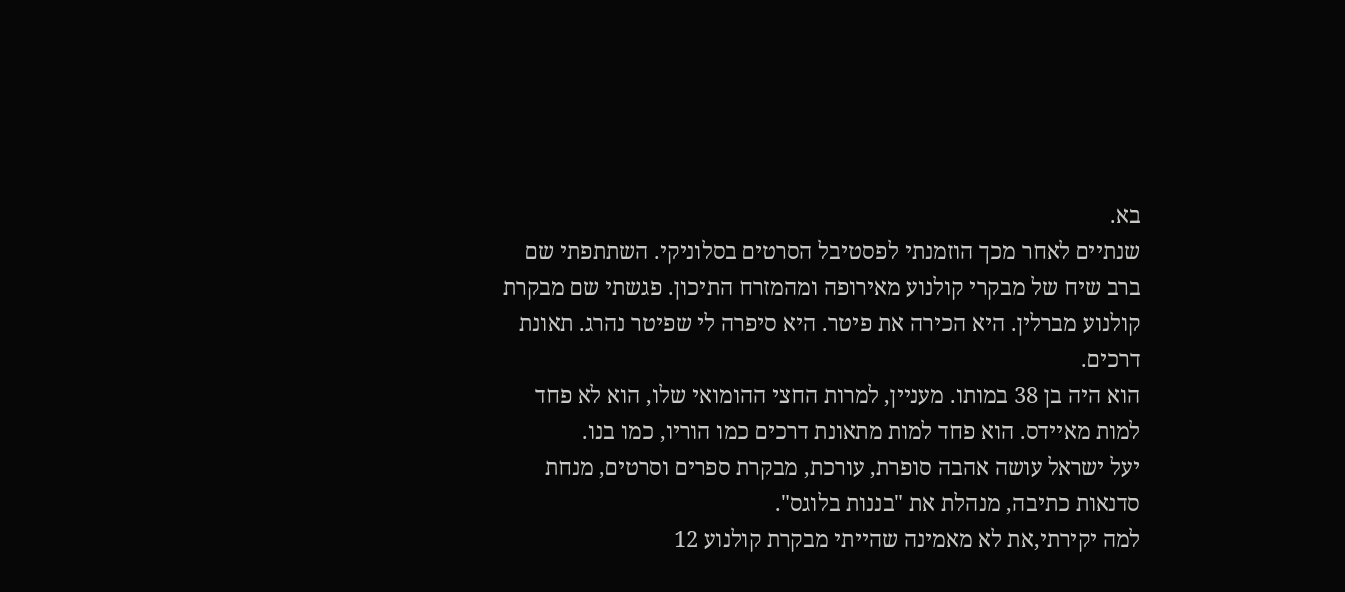בא.
שנתיים לאחר מכך הוזמנתי לפסטיבל הסרטים בסלוניקי. השתתפתי שם ברב שיח של מבקרי קולנוע מאירופה ומהמזרח התיכון. פגשתי שם מבקרת קולנוע מברלין. היא הכירה את פיטר. היא סיפרה לי שפיטר נהרג. תאונת דרכים.
הוא היה בן 38 במותו. מעניין, למרות החצי ההומואי שלו, הוא לא פחד למות מאיידס. הוא פחד למות מתאונת דרכים כמו הוריו, כמו בנו.
יעל ישראל עושה אהבה סופרת, עורכת, מבקרת ספרים וסרטים, מנחת סדנאות כתיבה, מנהלת את "בננות בלוגס".
למה יקירתי,את לא מאמינה שהייתי מבקרת קולנוע 12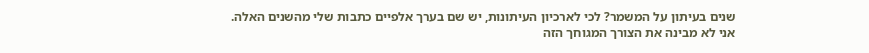שנים בעיתון על המשמר? לכי לארכיון העיתונות, יש שם בערך אלפיים כתבות שלי מהשנים האלה.
אני לא מבינה את הצורך המגוחך הזה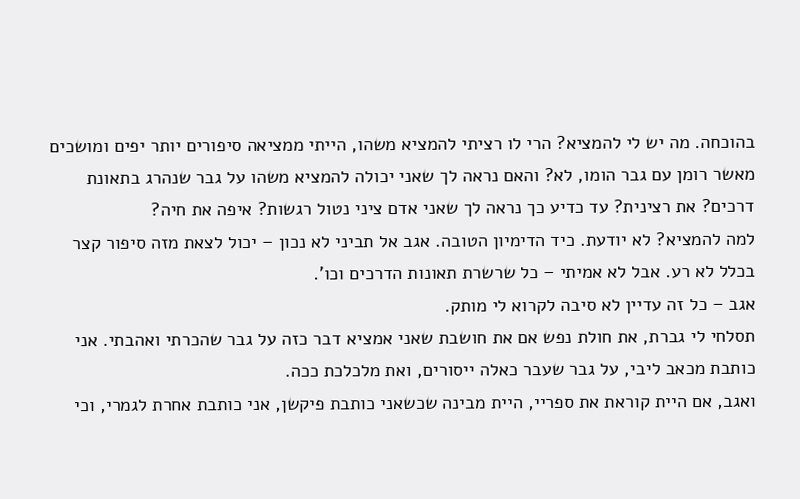בהוכחה. מה יש לי להמציא? הרי לו רציתי להמציא משהו, הייתי ממציאה סיפורים יותר יפים ומושכים מאשר רומן עם גבר הומו, לא? והאם נראה לך שאני יכולה להמציא משהו על גבר שנהרג בתאונת דרכים? את רצינית? עד כדיע כך נראה לך שאני אדם ציני נטול רגשות? איפה את חיה?
למה להמציא? לא יודעת. כיד הדימיון הטובה. אגב אל תביני לא נכון – יכול לצאת מזה סיפור קצר בכלל לא רע. אבל לא אמיתי – כל שרשרת תאונות הדרכים וכו'.
אגב – כל זה עדיין לא סיבה לקרוא לי מותק.
תסלחי לי גברת, את חולת נפש אם את חושבת שאני אמציא דבר כזה על גבר שהכרתי ואהבתי. אני כותבת מכאב ליבי, על גבר שעבר כאלה ייסורים, ואת מלכלכת ככה.
ואגב, אם היית קוראת את ספריי, היית מבינה שכשאני כותבת פיקשן, אני כותבת אחרת לגמרי, וכי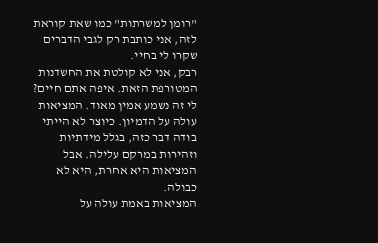"רומן למשרתות" כמו שאת קוראת לזה, אני כותבת רק לגבי הדברים שקרו לי בחיי.
רבק, אני לא קולטת את החשדנות המטורפת הזאת. איפה אתם חיים?
לי זה נשמע אמין מאוד. המציאות עולה על הדמיון. כיוצר לא הייתי בודה דבר כזה, בגלל מידתיות וזהירות במרקם עלילה. אבל המציאות היא אחרת, היא לא כבולה.
המציאות באמת עולה על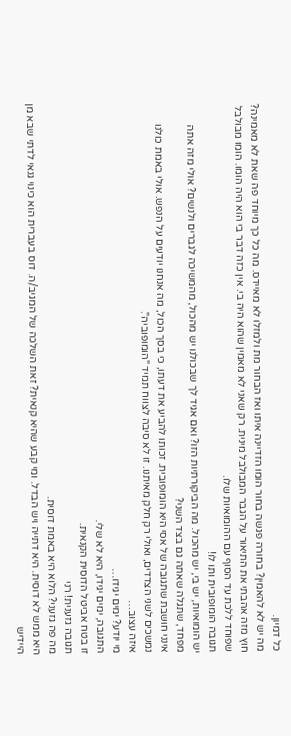כל דמיון.
מה יש לא להאמין? בחורה פגשה בחור הומו הזדיינה איתו ואז הבחור מת ולמזלו לא מאיידס. מה כל כך מיוחד פה שאת לא מאמינה?
חוץ מזה אהבתי את התיאור על הגבר המבולבל מינית. רק שאני לא מאמין שהוא היה בי. אין כזה דבר בי הוא היה הומו. הומו מבולבל שפוחד ללכת עד הסוף עם ההומואיות שלו.
תגובה הומופובית ותו לו!
יש הומואיות, יש בי, יש מהכול. מה הביקורתיות הזו? ואם אגיד לך שבכולנו יש מהכול, מהמשיכה לגברים ולנשים? אולי מזה אתה מפחד, שתגלה שאתה גם בצד השני?
אינני חושבת שתגובה של אסי היא הומופובית. זכותו להביע את דעתו, כי בסך הכול, מה אנחנו יודעים על הנפש. אולי באמת כולנו נמשכים לשני הצדדים, ואולי רק חלק מאיתנו. זו לא סיבה לצווח תמיד "הומופוביה".
איזה עצוב…
מי יודע? ימים יגידו…
התגובה, ימים יגידו, היא לא שלי.
זו בטח אביטל הדוסית הקנאית.
תגובה גזענית! רני
מה פה גזעני? הלוא היא באמת דוסית.
היא ממש לא דוסית. היא דתייה ויש הבדל. ומי קבע שהיא קנאית? זאת השלכה של המגיב/ה. דוס בעברית הוא כינוי גנאי לדתי שבא מן היידיש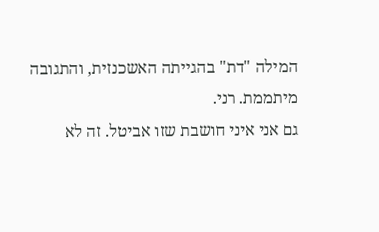המילה "דת" בהגייתה האשכנזית, והתגובה מיתממת. רני.
גם אני איני חושבת שזו אביטל. זה לא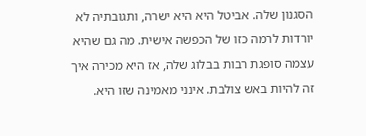הסגנון שלה. אביטל היא היא ישרה, ותגובתיה לא יורדות לרמה כזו של הכפשה אישית. מה גם שהיא עצמה סופגת רבות בבלוג שלה, אז היא מכירה איך זה להיות באש צולבת. אינני מאמינה שזו היא.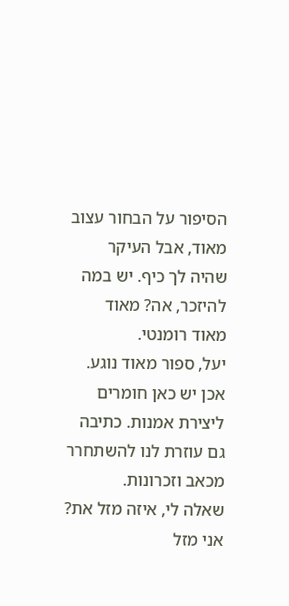הסיפור על הבחור עצוב מאוד, אבל העיקר שהיה לך כיף. יש במה להיזכר, אה? מאוד מאוד רומנטי.
יעל, ספור מאוד נוגע. אכן יש כאן חומרים ליצירת אמנות. כתיבה גם עוזרת לנו להשתחרר מכאב וזכרונות.
שאלה לי, איזה מזל את?
אני מזל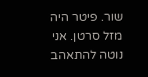שור. פיטר היה מזל סרטן. אני נוטה להתאהב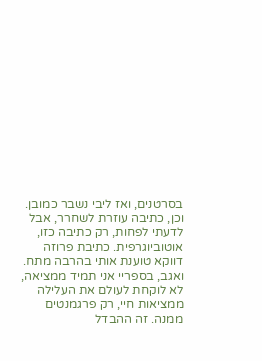בסרטנים, ואז ליבי נשבר כמובן.
וכן, כתיבה עוזרת לשחרר, אבל לדעתי לפחות, רק כתיבה כזו, אוטוביוגרפית. כתיבת פרוזה דווקא טוענת אותי בהרבה מתח. ואגב, בספריי אני תמיד ממציאה, לא לוקחת לעולם את העלילה ממציאות חיי, רק פרגמנטים ממנה. זה ההבדל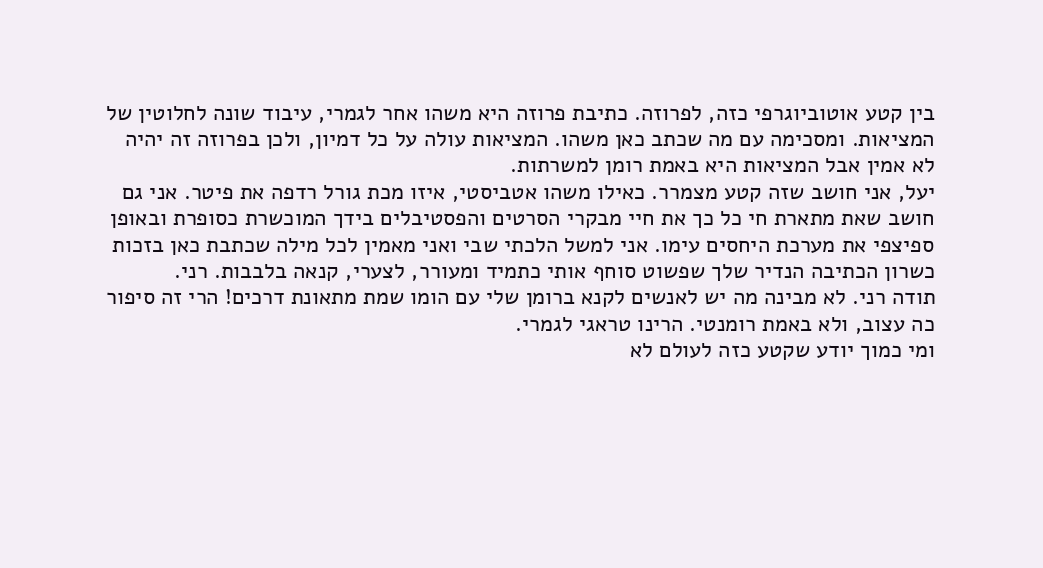בין קטע אוטוביוגרפי כזה, לפרוזה. כתיבת פרוזה היא משהו אחר לגמרי, עיבוד שונה לחלוטין של המציאות. ומסכימה עם מה שכתב כאן משהו. המציאות עולה על כל דמיון, ולכן בפרוזה זה יהיה לא אמין אבל המציאות היא באמת רומן למשרתות.
יעל, אני חושב שזה קטע מצמרר. כאילו משהו אטביסטי, איזו מכת גורל רדפה את פיטר. אני גם חושב שאת מתארת חי כל כך את חיי מבקרי הסרטים והפסטיבלים בידך המוכשרת כסופרת ובאופן ספיצפי את מערכת היחסים עימו. אני למשל הלכתי שבי ואני מאמין לכל מילה שכתבת כאן בזכות כשרון הכתיבה הנדיר שלך שפשוט סוחף אותי כתמיד ומעורר, לצערי, קנאה בלבבות. רני.
תודה רני. לא מבינה מה יש לאנשים לקנא ברומן שלי עם הומו שמת מתאונת דרכים! הרי זה סיפור כה עצוב, ולא באמת רומנטי. הרינו טראגי לגמרי.
ומי כמוך יודע שקטע כזה לעולם לא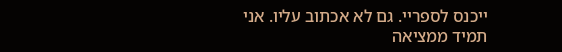ייכנס לספריי. גם לא אכתוב עליו. אני תמיד ממציאה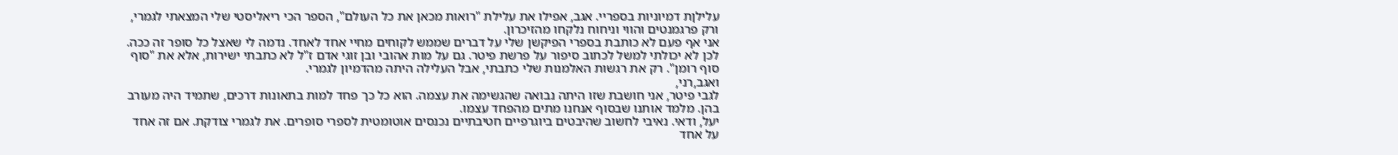עלילןת דמיוניות בספריי. אגב, אפילו את עלילת "רואות מכאן את כל העולם", הספר הכי ריאליסטי שלי המצאתי לגמרי, ורק פרגמנטים והווי וניחוח נלקחו מהזיכרון.
אני אף פעם לא כותבת בספרי הפיקשן שלי על דברים שממש לקוחים מחיי אחד לאחד. נדמה לי שאצל כל סופר זה ככה. לכן לא יכולתי למשל לכתוב סיפור על פרשת פיטר. גם על מות אהובי ובן זוגי אדם ז"ל לא כתבתי ישירות, אלא את "סוף סוף רומן". רק את רגשות האלמנות שלי כתבתי, אבל העלילה היתה מהדמיון לגמרי.
ואגב,רני,
לגבי פיטר, אני חושבת שזו היתה נבואה שהגשימה את עצמה. הוא כל כך פחד למות בתאונות דרכים, שתמיד היה מעורב בהן. מלמד אותנו שבסוף אנחנו מתים מהפחד עצמו.
יעל, ודאי. נאיבי לחשוב שהיבטים ביוגרפיים חטיבתיים נכנסים אוטומטית לספרי סופרים. את לגמרי צודקת. אם זה אחד על אחד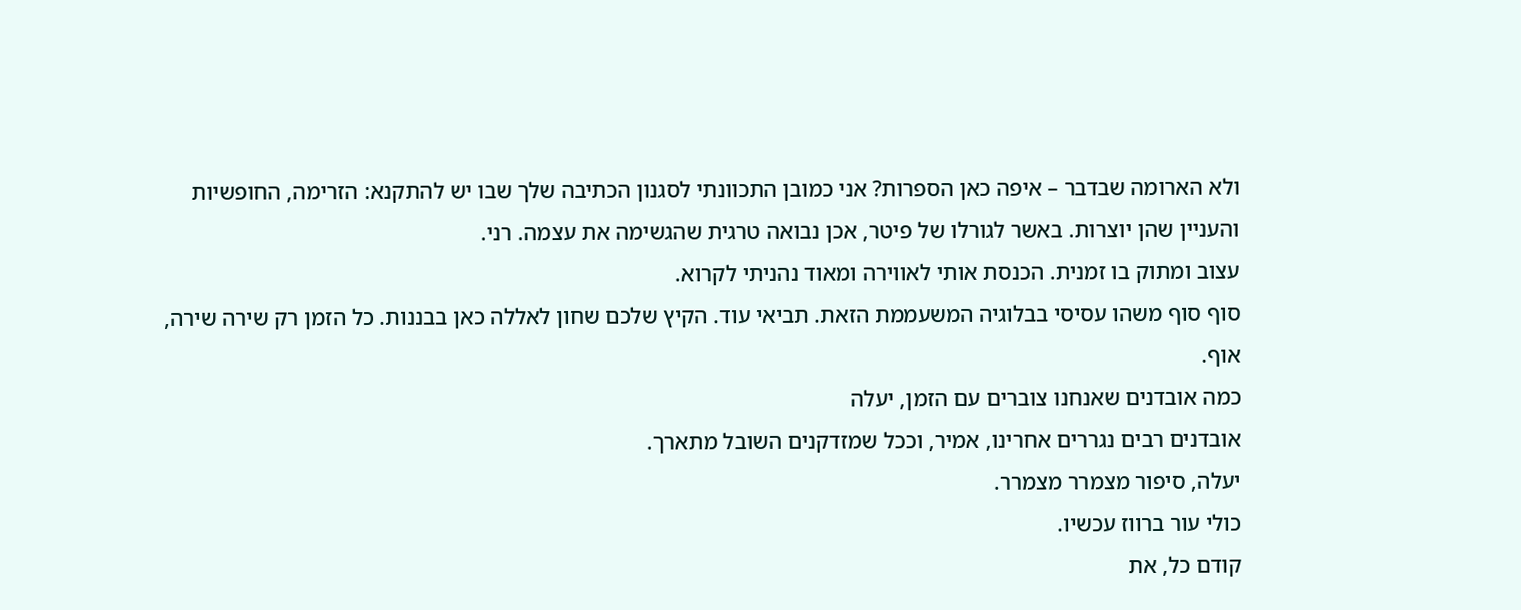ולא הארומה שבדבר – איפה כאן הספרות? אני כמובן התכוונתי לסגנון הכתיבה שלך שבו יש להתקנא: הזרימה, החופשיות והעניין שהן יוצרות. באשר לגורלו של פיטר, אכן נבואה טרגית שהגשימה את עצמה. רני.
עצוב ומתוק בו זמנית. הכנסת אותי לאווירה ומאוד נהניתי לקרוא.
סוף סוף משהו עסיסי בבלוגיה המשעממת הזאת. תביאי עוד. הקיץ שלכם שחון לאללה כאן בבננות. כל הזמן רק שירה שירה, אוף.
כמה אובדנים שאנחנו צוברים עם הזמן, יעלה
אובדנים רבים נגררים אחרינו, אמיר, וככל שמזדקנים השובל מתארך.
יעלה, סיפור מצמרר מצמרר.
כולי עור ברווז עכשיו.
קודם כל, את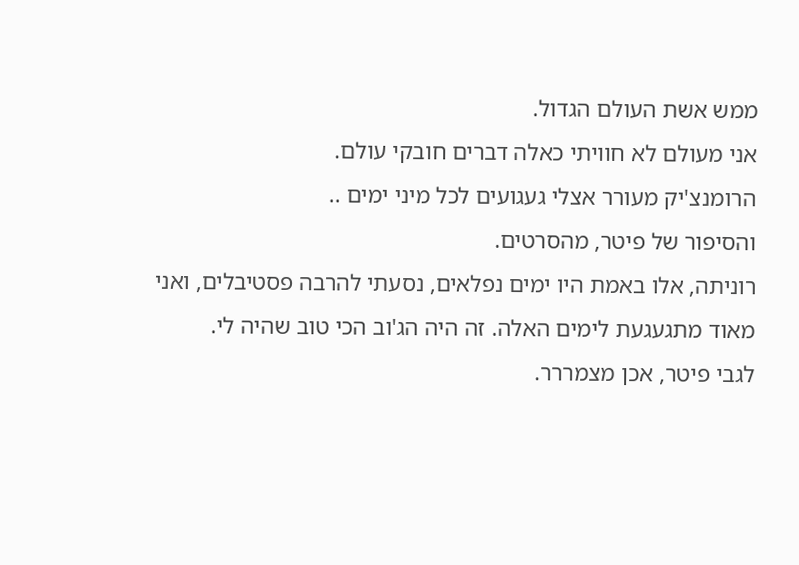ממש אשת העולם הגדול.
אני מעולם לא חוויתי כאלה דברים חובקי עולם.
הרומנצ'יק מעורר אצלי געגועים לכל מיני ימים ..
והסיפור של פיטר, מהסרטים.
רוניתה, אלו באמת היו ימים נפלאים, נסעתי להרבה פסטיבלים, ואני מאוד מתגעגעת לימים האלה. זה היה הג'וב הכי טוב שהיה לי.
לגבי פיטר, אכן מצמררר.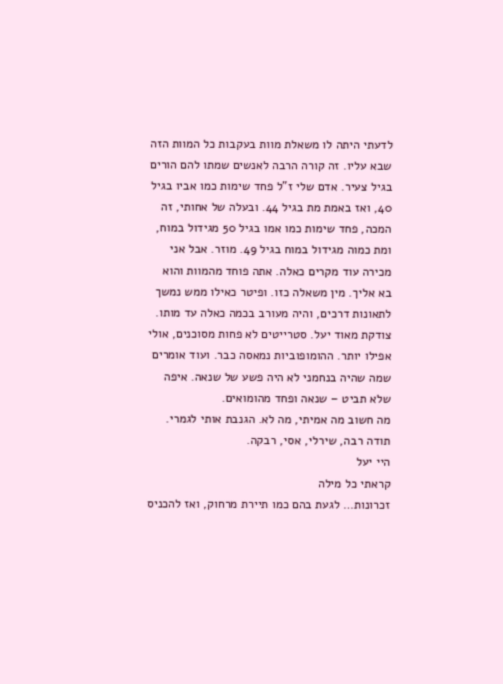לדעתי היתה לו משאלת מוות בעקבות כל המוות הזה שבא עליו. זה קורה הרבה לאנשים שמתו להם הורים בגיל צעיר. אדם שלי ז"ל פחד שימות כמו אביו בגיל 40, ואז באמת מת בגיל 44. ובעלה של אחותי, זה המכה, פחד שימות כמו אמו בגיל 50 מגידול במוח, ומת כמוה מגידול במוח בגיל 49. מוזר. אבל אני מכירה עוד מקרים כאלה. אתה פוחד מהמוות והוא בא אליך. מין משאלה כזו. ופיטר כאילו ממש נמשך לתאונות דרכים, והיה מעורב בכמה כאלה עד מותו.
צודקת מאוד יעל. סטרייטים לא פחות מסוכנים, אולי אפילו יותר. ההומופוביות נמאסה כבר. ועוד אומרים שמה שהיה בנחמני לא היה פשע של שנאה. איפה שלא תביט – שנאה ופחד מהומואים.
מה חשוב מה אמיתי, מה לא. הגנבת אותי לגמרי.
תודה רבה, שירלי, אסי, רבקה.
היי יעל
קראתי כל מילה
זכרונות… לגעת בהם כמו תיירת מרחוק, ואז להכניס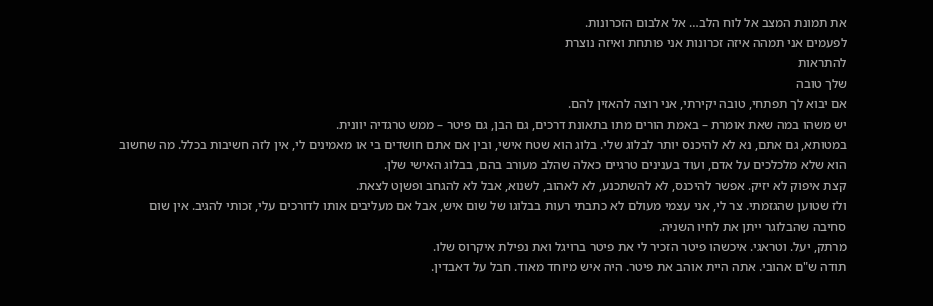את תמונת המצב אל לוח הלב… אל אלבום הזכרונות.
לפעמים אני תמהה איזה זכרונות אני פותחת ואיזה נוצרת
להתראות
שלך טובה
אם יבוא לך תפתחי, טובה יקירתי, אני רוצה להאזין להם.
יש משהו במה שאת אומרת – באמת הורים מתו בתאונת דרכים, גם הבן, גם פיטר – ממש טרגדיה יוונית.
במטותא, גם אתם, נא לא להיכנס יותר לבלוג שלי. בלוג הוא שטח אישי, ובין אם אתם חושדים בי או מאמינים לי, אין לזה חשיבות בכלל. מה שחשוב הוא שלא מלכלכים על אדם, ועוד בענינים טרגיים כאלה שהלב מעורב בהם, בבלוג האישי שלן.
קצת איפוק לא יזיק. אפשר להיכנס, לא להשתכנע, לא לאהוב, לשנוא, אבל לא להגחב ופשןט לצאת.
ולז שטוען שהגזמתי. צר לי, אני עצמי מעולם לא כתבתי רעות בבלוגו של שום איש, אבל אם מעליבים אותו לדורכים עלי, זכותי להגיב. אין שום סחיבה שהבלוגר ייתן את לחיו השניה.
מרתק, יעל. וטראגי. איכשהו פיטר הזכיר לי את פיטר ברויגל ואת נפילת איקרוס שלו.
תודה ש"ם אהובי. אתה היית אוהב את פיטר. היה איש מיוחד מאוד. חבל על דאבדין.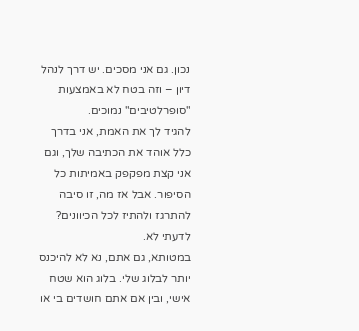נכון. גם אני מסכים. יש דרך לנהל דיון – וזה בטח לא באמצעות "סופרלטיבים" נמוכים.
להגיד לך את האמת, אני בדרך כלל אוהד את הכתיבה שלך, וגם אני קצת מפקפק באמיתות כל הסיפור. אבל אז מה, זו סיבה להתרגז ולהתיז לכל הכיוונים?
לדעתי לא.
במטותא, גם אתם, נא לא להיכנס יותר לבלוג שלי. בלוג הוא שטח אישי, ובין אם אתם חושדים בי או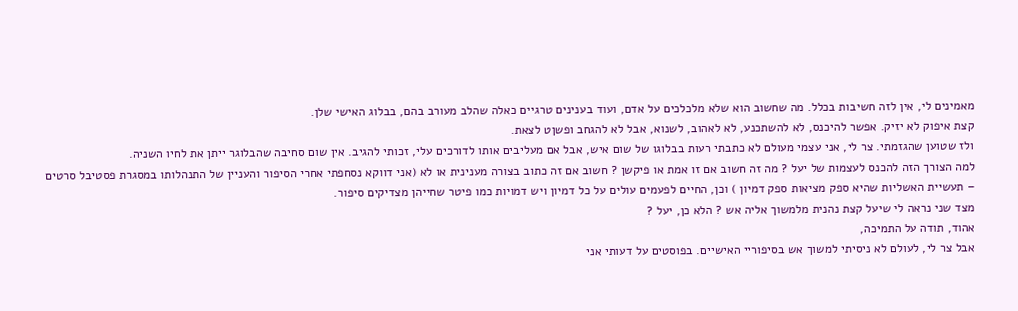מאמינים לי, אין לזה חשיבות בכלל. מה שחשוב הוא שלא מלכלכים על אדם, ועוד בענינים טרגיים כאלה שהלב מעורב בהם, בבלוג האישי שלן.
קצת איפוק לא יזיק. אפשר להיכנס, לא להשתכנע, לא לאהוב, לשנוא, אבל לא להגחב ופשןט לצאת.
ולז שטוען שהגזמתי. צר לי, אני עצמי מעולם לא כתבתי רעות בבלוגו של שום איש, אבל אם מעליבים אותו לדורכים עלי, זכותי להגיב. אין שום סחיבה שהבלוגר ייתן את לחיו השניה.
למה הצורך הזה להכנס לעצמות של יעל ? מה זה חשוב אם זו אמת או פיקשן ? חשוב אם זה כתוב בצורה מענינית או לא (אני דווקא נסחפתי אחרי הסיפור והעניין של התנהלותו במסגרת פסטיבל סרטים – תעשיית האשליות שהיא ספק מציאות ספק דמיון ) וכן, החיים לפעמים עולים על כל דמיון ויש דמויות כמו פיטר שחייהן מצדיקים סיפור.
מצד שני נראה לי שיעל קצת נהנית מלמשוך אליה אש ? הלא כן, יעל ?
אהוד, תודה על התמיכה,
אבל צר לי, לעולם לא ניסיתי למשוך אש בסיפוריי האישיים. בפוסטים על דעותי אני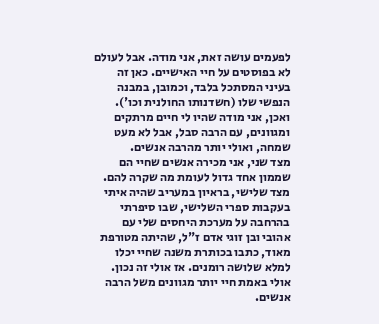לפעמים עושה זאת, אני מודה. אבל לעולם לא בפוסטים על חיי האישיים. כאן זה בעיני המסתכל בלבד, וכמובן, במבנה הנפשי שלו (חשדנותו החולנית וכו').
ואכן, אני מודה שהיו לי חיים מרתקים ומגוונים, עם הרבה סבל, אבל לא מעט שמחה, ואולי יותר מהרבה אנשים.
מצד שני, אני מכירה אנשים שחיי הם שממון אחד גדול לעומת מה שקרה להם.
מצד שלישי, בראיון במעריב שהיה איתי בעקבות ספרי השלישי, שבו סיפרתי בהרחבה על מערכת היחסים שלי עם אהובי ובן זוגי אדם ז"ל, שהיתה מטורפת מאוד, כתבו בכותרת משנה שחיי יכלו למלא שלושה רומנים. אז אולי זה נכון. אולי באמת חיי יותר מגוונים משל הרבה אנשים.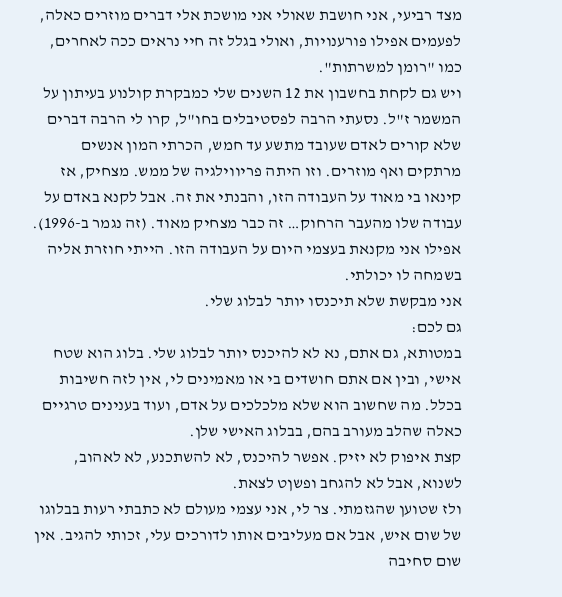מצד רביעי, אני חושבת שאולי אני מושכת אלי דברים מוזרים כאלה, לפעמים אפילו פורענויות, ואולי בגלל זה חיי נראים ככה לאחרים, כמו "רומן למשרתות".
ויש גם לקחת בחשבון את 12 השנים שלי כמבקרת קולנוע בעיתון על המשמר ז"ל. נסעתי הרבה לפסטיבלים בחו"ל, קרו לי הרבה דברים שלא קורים לאדם שעובד מתשע עד חמש, הכרתי המון אנשים מרתקים ואף מוזרים. וזו היתה פריווילגיה של ממש. מצחיק, אז קינאו בי מאוד על העבודה הזו, והבנתי את זה. אבל לקנא באדם על עבודה שלו מהעבר הרחוק… זה כבר מצחיק מאוד. (זה נגמר ב-1996). אפילו אני מקנאת בעצמי היום על העבודה הזו. הייתי חוזרת אליה בשמחה לו יכולתי.
אני מבקשת שלא תיכנסו יותר לבלוג שלי.
גם לכם:
במטותא, גם אתם, נא לא להיכנס יותר לבלוג שלי. בלוג הוא שטח אישי, ובין אם אתם חושדים בי או מאמינים לי, אין לזה חשיבות בכלל. מה שחשוב הוא שלא מלכלכים על אדם, ועוד בענינים טרגיים כאלה שהלב מעורב בהם, בבלוג האישי שלן.
קצת איפוק לא יזיק. אפשר להיכנס, לא להשתכנע, לא לאהוב, לשנוא, אבל לא להגחב ופשןט לצאת.
ולז שטוען שהגזמתי. צר לי, אני עצמי מעולם לא כתבתי רעות בבלוגו של שום איש, אבל אם מעליבים אותו לדורכים עלי, זכותי להגיב. אין שום סחיבה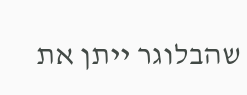שהבלוגר ייתן את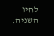לחיו השניה.